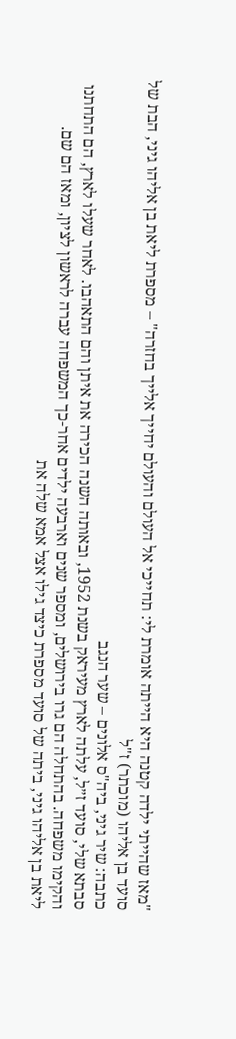"מאז שהייתי ילדה קטנה היא הייתה אומרת לי: תחייכי אל העולם והעולם יחייך אלייך בחזרה" – מספרת ליאת בן אליהו גיני, הבת של סועד בן אליהו (מוכתר) ז"ל
כתבה: שיר גיני, ביה"ס אלונים – שער הנגב
סבתא שלי, סועד ז״ל, עלתה לארץ מעיראק בשנת 1952, ובאותה השנה הכירה את איתן והם התאהבו. לאחר שעלו לארץ, הם התחתנו והקימו משפחה. בהתחלה הם גרו בירושלים, ומספר שנים וארבעה ילדים אחר-כך המשפחה עברה לראשון לציון, ומאז הם שם.
ליאת בן אליהו גיני, ביתה של סועד מספרת כיצד גילו אצל אמא שלה את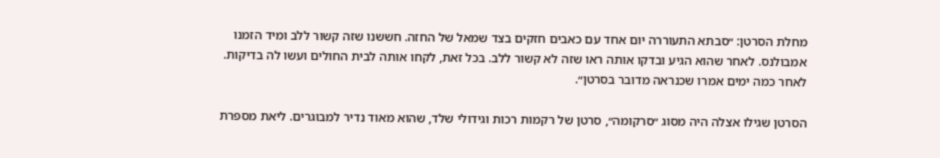מחלת הסרטן: ״סבתא התעוררה יום אחד עם כאבים חזקים בצד שמאל של החזה. חששנו שזה קשור ללב ומיד הזמנו אמבולנס. לאחר שהוא הגיע ובדקו אותה ראו שזה לא קשור ללב. בכל זאת, לקחו אותה לבית החולים ועשו לה בדיקות. לאחר כמה ימים אמרו שכנראה מדובר בסרטן״.

הסרטן שגילו אצלה היה מסוג ״סרקומה״, סרטן של רקמות רכות וגידולי שלד, שהוא מאוד נדיר למבוגרים. ליאת מספרת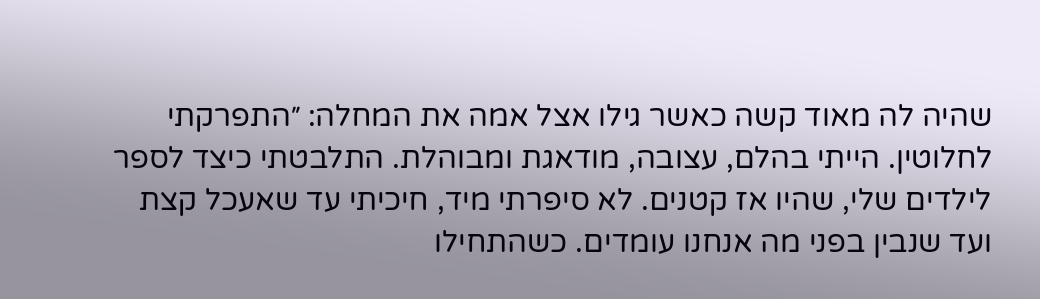שהיה לה מאוד קשה כאשר גילו אצל אמה את המחלה: ״התפרקתי לחלוטין. הייתי בהלם, עצובה, מודאגת ומבוהלת. התלבטתי כיצד לספר לילדים שלי, שהיו אז קטנים. לא סיפרתי מיד, חיכיתי עד שאעכל קצת ועד שנבין בפני מה אנחנו עומדים. כשהתחילו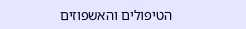הטיפולים והאשפוזים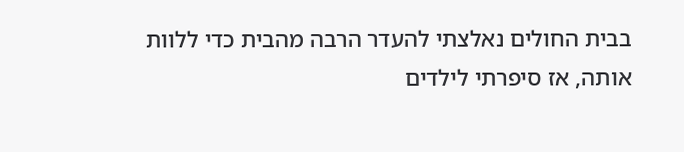בבית החולים נאלצתי להעדר הרבה מהבית כדי ללוות אותה, אז סיפרתי לילדים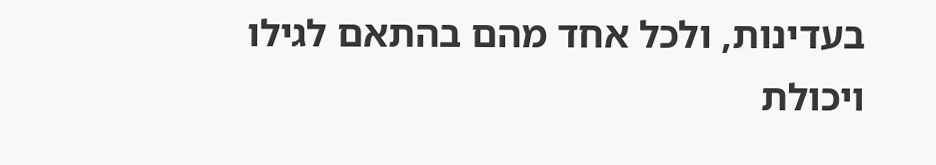בעדינות, ולכל אחד מהם בהתאם לגילו ויכולת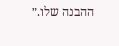ההבנה שלו.״